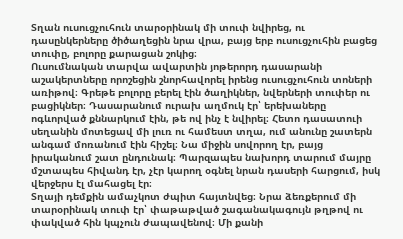Տղան ուսուցչուհուն տարօրինակ մի տուփ նվիրեց, ու դասընկերները ծիծաղեցին նրա վրա, բայց երբ ուսուցչուհին բացեց տուփը, բոլորը քարացան շոկից։
Ուսումնական տարվա ավարտին յոթերորդ դասարանի աշակերտները որոշեցին շնորհավորել իրենց ուսուցչուհուն տոների առիթով։ Գրեթե բոլորը բերել էին ծաղիկներ, նվերների տուփեր ու բացիկներ։ Դասարանում ուրախ աղմուկ էր՝ երեխաները ոգևորված քննարկում էին, թե ով ինչ է նվիրել։ Հետո դասատուի սեղանին մոտեցավ մի լուռ ու համեստ տղա, ում անունը շատերն անգամ մոռանում էին հիշել։ Նա միջին սովորող էր, բայց իրականում շատ ընդունակ։ Պարզապես նախորդ տարում մայրը մշտապես հիվանդ էր, չէր կարող օգնել նրան դասերի հարցում, իսկ վերջերս էլ մահացել էր։
Տղայի դեմքին ամաչկոտ ժպիտ հայտնվեց։ Նրա ձեռքերում մի տարօրինակ տուփ էր՝ փաթաթված շագանակագույն թղթով ու փակված հին կպչուն ժապավենով։ Մի քանի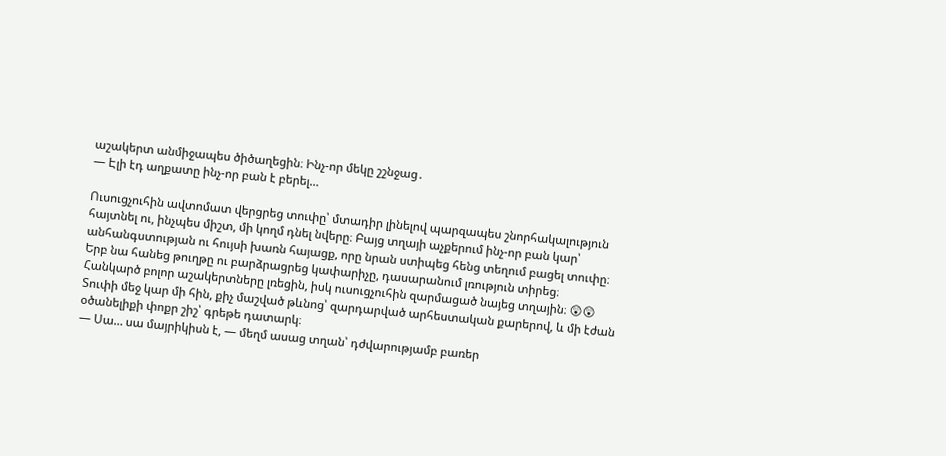աշակերտ անմիջապես ծիծաղեցին։ Ինչ-որ մեկը շշնջաց․
— Էլի էդ աղքատը ինչ-որ բան է բերել…

Ուսուցչուհին ավտոմատ վերցրեց տուփը՝ մտադիր լինելով պարզապես շնորհակալություն հայտնել ու, ինչպես միշտ, մի կողմ դնել նվերը։ Բայց տղայի աչքերում ինչ-որ բան կար՝ անհանգստության ու հույսի խառն հայացք, որը նրան ստիպեց հենց տեղում բացել տուփը։
Երբ նա հանեց թուղթը ու բարձրացրեց կափարիչը, դասարանում լռություն տիրեց։ Հանկարծ բոլոր աշակերտները լռեցին, իսկ ուսուցչուհին զարմացած նայեց տղային։ 😲😲
Տուփի մեջ կար մի հին, քիչ մաշված թևնոց՝ զարդարված արհեստական քարերով, և մի էժան օծանելիքի փոքր շիշ՝ գրեթե դատարկ։
— Սա… սա մայրիկիսն է, — մեղմ ասաց տղան՝ դժվարությամբ բառեր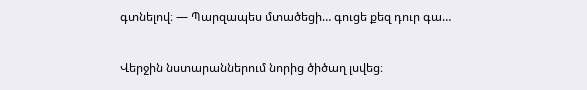գտնելով։ — Պարզապես մտածեցի… գուցե քեզ դուր գա…

Վերջին նստարաններում նորից ծիծաղ լսվեց։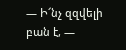— Ի՜նչ զզվելի բան է, —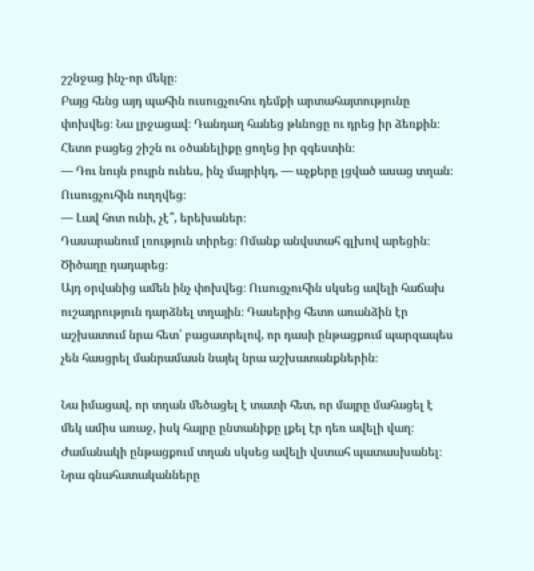շշնջաց ինչ-որ մեկը։
Բայց հենց այդ պահին ուսուցչուհու դեմքի արտահայտությունը փոխվեց։ Նա լրջացավ։ Դանդաղ հանեց թևնոցը ու դրեց իր ձեռքին։ Հետո բացեց շիշն ու օծանելիքը ցողեց իր զգեստին։
— Դու նույն բույրն ունես, ինչ մայրիկդ, — աչքերը լցված ասաց տղան։
Ուսուցչուհին ուղղվեց։
— Լավ հոտ ունի, չէ՞, երեխաներ։
Դասարանում լռություն տիրեց։ Ոմանք անվստահ գլխով արեցին։ Ծիծաղը դադարեց։
Այդ օրվանից ամեն ինչ փոխվեց։ Ուսուցչուհին սկսեց ավելի հաճախ ուշադրություն դարձնել տղային։ Դասերից հետո առանձին էր աշխատում նրա հետ՝ բացատրելով, որ դասի ընթացքում պարզապես չեն հասցրել մանրամասն նայել նրա աշխատանքներին։

Նա իմացավ, որ տղան մեծացել է տատի հետ, որ մայրը մահացել է մեկ ամիս առաջ, իսկ հայրը ընտանիքը լքել էր դեռ ավելի վաղ։
Ժամանակի ընթացքում տղան սկսեց ավելի վստահ պատասխանել։ Նրա գնահատականները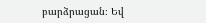բարձրացան։ Եվ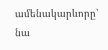ամենակարևորը՝ նա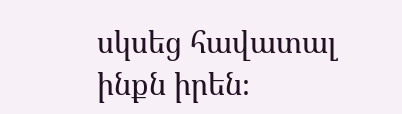սկսեց հավատալ ինքն իրեն։